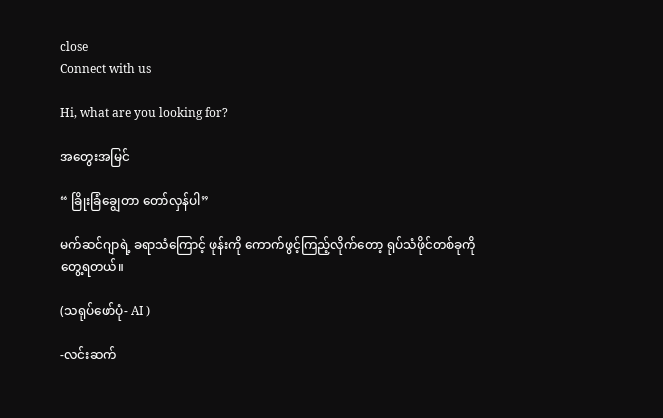close
Connect with us

Hi, what are you looking for?

အတွေးအမြင်

“ ခြိုးခြံချွေတာ တော်လှန်ပါ”

မက်ဆင်ဂျာရဲ့ ခရာသံကြောင့် ဖုန်းကို ကောက်ဖွင့်ကြည့်လိုက်တော့ ရုပ်သံဖိုင်တစ်ခုကို တွေ့ရတယ်။

(သရုပ်ဖော်ပုံ- AI )

-လင်းဆက်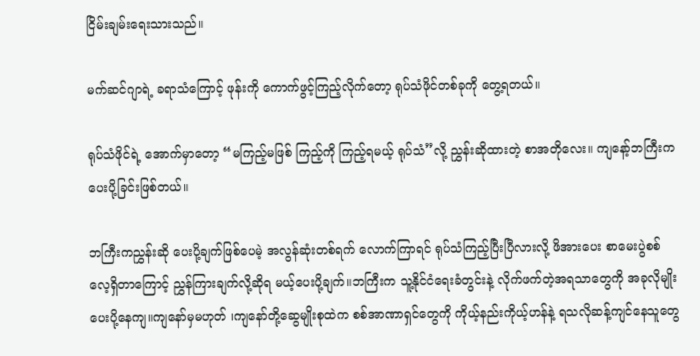ငြိမ်းချမ်းရေးသားသည်။

မက်ဆင်ဂျာရဲ့ ခရာသံကြောင့် ဖုန်းကို ကောက်ဖွင့်ကြည့်လိုက်တော့ ရုပ်သံဖိုင်တစ်ခုကို တွေ့ရတယ်။

ရုပ်သံဖိုင်ရဲ့ အောက်မှာတော့ “မကြည့်မဖြစ် ကြည့်ကို ကြည့်ရမယ့် ရုပ်သံ”လို့ ညွှန်းဆိုထားတဲ့ စာအတိုလေး။ ကျနော့်ဘကြီးက ပေးပို့ခြင်းဖြစ်တယ်။

ဘကြီးကညွှန်းဆို ပေးပို့ချက်ဖြစ်ပေမဲ့ အလွန်ဆုံးတစ်ရက် လောက်ကြာရင် ရုပ်သံကြည့်ပြီးပြီလားလို့ ဖိအားပေး စာမေးပွဲစစ်လေ့ရှိတာကြောင့် ညွှန်ကြားချက်လို့ဆိုရ မယ့်ပေးပို့ချက်။ဘကြီးက သူ့နိုင်ငံရေးခံတွင်းနဲ့ လိုက်ဖက်တဲ့အရသာတွေကို အခုလိုမျိုး ပေးပို့နေကျ။ကျနော်မှမဟုတ် ၊ကျနော်တို့ဆွေမျိုးစုထဲက စစ်အာဏာရှင်တွေကို ကိုယ့်နည်းကိုယ့်ဟန်နဲ့ ရသလိုဆန့်ကျင်နေသူတွေ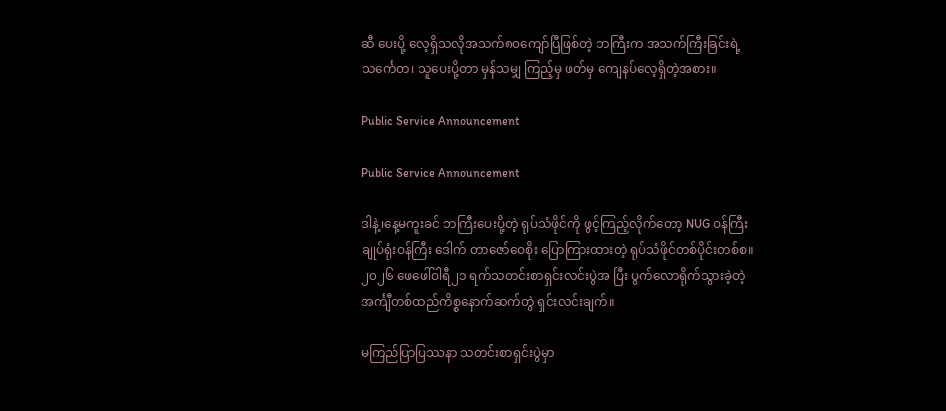ဆီ ပေးပို့ လေ့ရှိသလိုအသက်၈၀ကျော်ပြီဖြစ်တဲ့ ဘကြီးက အသက်ကြီးခြင်းရဲ့သင်္ကေတ၊ သူပေးပို့တာ မှန်သမျှ ကြည့်မှ ဖတ်မှ ကျေနပ်လေ့ရှိတဲ့အစား။

Public Service Announcement

Public Service Announcement

ဒါနဲ့၊နေ့မကူးခင် ဘကြီးပေးပို့တဲ့ ရုပ်သံဖိုင်ကို ဖွင့်ကြည့်လိုက်တော့ NUG ဝန်ကြီးချုပ်ရုံးဝန်ကြီး ဒေါက် တာဇော်ဝေစိုး ပြောကြားထားတဲ့ ရုပ်သံဖိုင်တစ်ပိုင်းတစ်စ။၂၀၂၆ ဖေဖေါ်ဝါရီ၂၁ ရက်သတင်းစာရှင်းလင်းပွဲအ ပြီး ပွက်လောရိုက်သွားခဲ့တဲ့ အင်္ကျီတစ်ထည်ကိစ္စနောက်ဆက်တွဲ ရှင်းလင်းချက်။

မကြည်ပြာပြဿနာ သတင်းစာရှင်းပွဲမှာ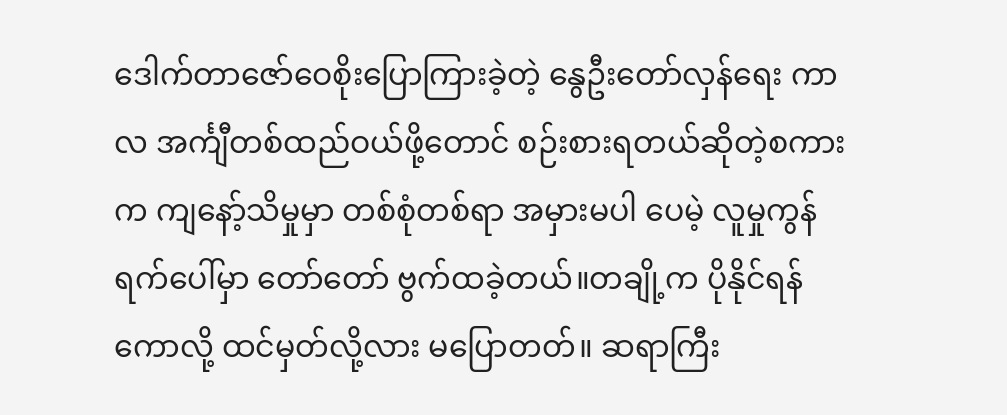ဒေါက်တာဇော်ဝေစိုးပြောကြားခဲ့တဲ့ နွေဦးတော်လှန်ရေး ကာလ အင်္ကျီတစ်ထည်ဝယ်ဖို့တောင် စဉ်းစားရတယ်ဆိုတဲ့စကားက ကျနော့်သိမှုမှာ တစ်စုံတစ်ရာ အမှားမပါ ပေမဲ့ လူမှုကွန်ရက်ပေါ်မှာ တော်တော် ဗွက်ထခဲ့တယ်။တချို့က ပိုနိုင်ရန်ကောလို့ ထင်မှတ်လို့လား မပြောတတ်။ ဆရာကြီး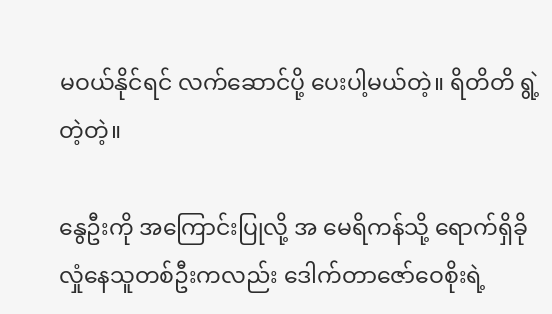မဝယ်နိုင်ရင် လက်ဆောင်ပို့ ပေးပါ့မယ်တဲ့။ ရိတိတိ ရွဲ့တဲ့တဲ့။

နွေဦးကို အကြောင်းပြုလို့ အ မေရိကန်သို့ ရောက်ရှိခိုလှုံနေသူတစ်ဦးကလည်း ဒေါက်တာဇော်ဝေစိုးရဲ့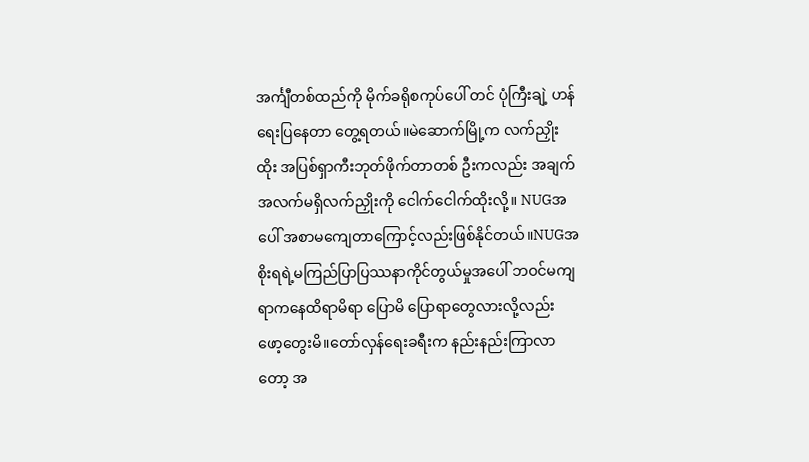အင်္ကျီတစ်ထည်ကို မိုက်ခရိုစကုပ်ပေါ် တင် ပုံကြီးချဲ့ ဟန်ရေးပြနေတာ တွေ့ရတယ်။မဲဆောက်မြို့က လက်ညှိုးထိုး အပြစ်ရှာကီးဘုတ်ဖိုက်တာတစ် ဦးကလည်း အချက်အလက်မရှိလက်ညှိုးကို ငေါက်ငေါက်ထိုးလို့။ NUGအပေါ် အစာမကျေတာကြောင့်လည်းဖြစ်နိုင်တယ်။NUGအစိုးရရဲ့မကြည်ပြာပြဿနာကိုင်တွယ်မှုအပေါ် ဘဝင်မကျရာကနေထိရာမိရာ ပြောမိ ပြောရာတွေလားလို့လည်း ဖော့တွေးမိ။တော်လှန်ရေးခရီးက နည်းနည်းကြာလာတော့ အ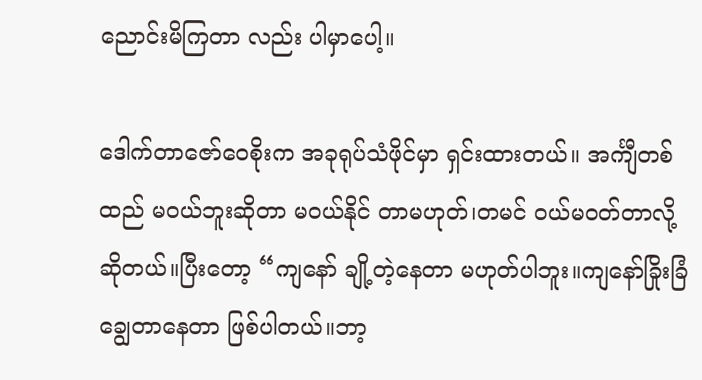ညောင်းမိကြတာ လည်း ပါမှာပေါ့။

ဒေါက်တာဇော်ဝေစိုးက အခုရုပ်သံဖိုင်မှာ ရှင်းထားတယ်။ အင်္ကျီတစ်ထည် မဝယ်ဘူးဆိုတာ မဝယ်နိုင် တာမဟုတ်၊တမင် ဝယ်မဝတ်တာလို့ ဆိုတယ်။ပြီးတော့ “ကျနော် ချို့တဲ့နေတာ မဟုတ်ပါဘူး။ကျနော်ခြိုးခြံ ချွေတာနေတာ ဖြစ်ပါတယ်။ဘာ့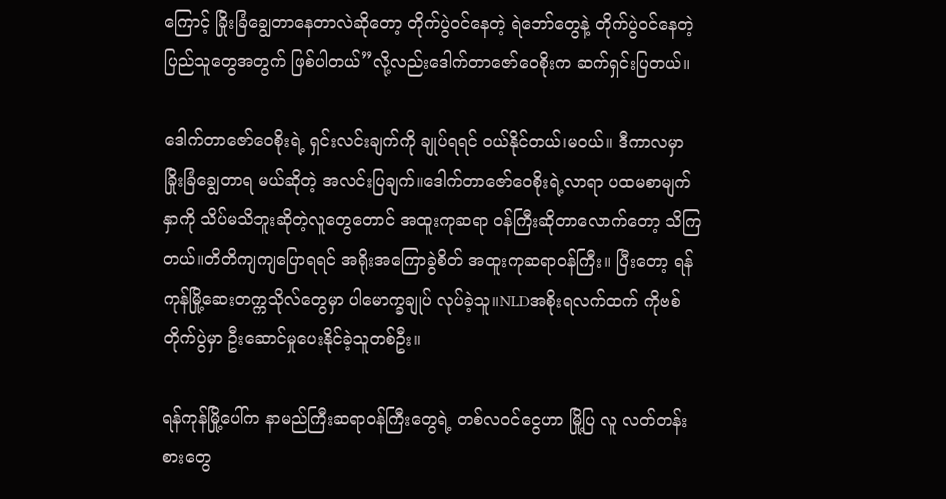ကြောင့် ခြိုးခြံချွေတာနေတာလဲဆိုတော့ တိုက်ပွဲဝင်နေတဲ့ ရဲဘော်တွေနဲ့ တိုက်ပွဲဝင်နေတဲ့ ပြည်သူတွေအတွက် ဖြစ်ပါတယ်”လို့လည်းဒေါက်တာဇော်ဝေစိုးက ဆက်ရှင်းပြတယ်။

ဒေါက်တာဇော်ဝေစိုးရဲ့ ရှင်းလင်းချက်ကို ချုပ်ရရင် ဝယ်နိုင်တယ်၊မဝယ်။ ဒီကာလမှာ ခြိုးခြံချွေတာရ မယ်ဆိုတဲ့ အလင်းပြချက်။ဒေါက်တာဇော်ဝေစိုးရဲ့လာရာ ပထမစာမျက်နှာကို သိပ်မသိဘူးဆိုတဲ့လူတွေတောင် အထူးကုဆရာ ဝန်ကြီးဆိုတာလောက်တော့ သိကြတယ်။တိတိကျကျပြောရရင် အရိုးအကြောခွဲစိတ် အထူးကုဆရာဝန်ကြီး။ ပြီးတော့ ရန်ကုန်မြို့ဆေးတက္ကသိုလ်တွေမှာ ပါမောက္ခချုပ် လုပ်ခဲ့သူ။NLDအစိုးရလက်ထက် ကိုဗစ်တိုက်ပွဲမှာ ဦးဆောင်မှုပေးနိုင်ခဲ့သူတစ်ဦး။

ရန်ကုန်မြို့ပေါ်က နာမည်ကြီးဆရာဝန်ကြီးတွေရဲ့ တစ်လဝင်ငွေဟာ မြို့ပြ လူ လတ်တန်းစားတွေ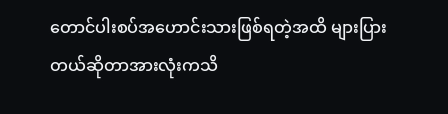တောင်ပါးစပ်အဟောင်းသားဖြစ်ရတဲ့အထိ များပြားတယ်ဆိုတာအားလုံးကသိ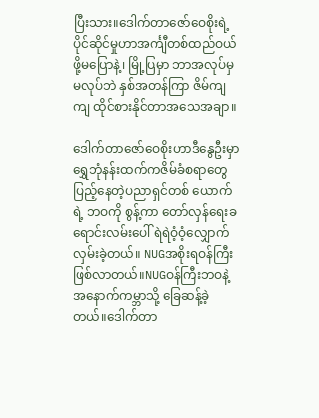ပြီးသား။ဒေါက်တာဇော်ဝေစိုးရဲ့ ပိုင်ဆိုင်မှုဟာအင်္ကျီတစ်ထည်ဝယ်ဖို့မပြောနဲ့၊ မြို့ပြမှာ ဘာအလုပ်မှမလုပ်ဘဲ နှစ်အတန်ကြာ ဇိမ်ကျကျ ထိုင်စားနိုင်တာအသေအချာ။

ဒေါက်တာဇော်ဝေစိုးဟာဒီနွေဦးမှာရွှေဘုံနန်းထက်ကဇိမ်ခံစရာတွေ ပြည့်နေတဲ့ပညာရှင်တစ် ယောက်ရဲ့ ဘဝကို စွန့်ကာ တော်လှန်ရေးခရောင်းလမ်းပေါ် ရဲရဲဝံ့ဝံ့လျှောက်လှမ်းခဲ့တယ်။ NUGအစိုးရဝန်ကြီး ဖြစ်လာတယ်။NUGဝန်ကြီးဘဝနဲ့ အနောက်ကမ္ဘာသို့ ခြေဆန့်ခဲ့တယ်။ဒေါက်တာ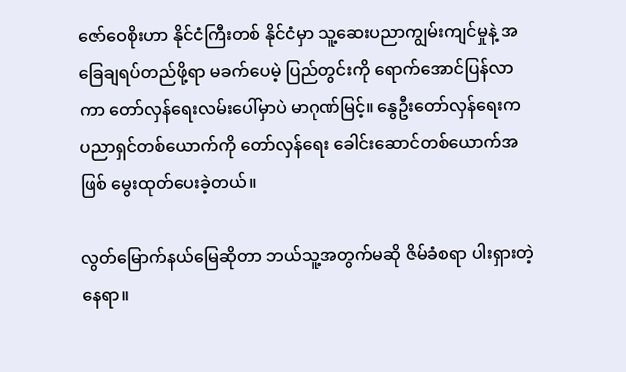ဇော်ဝေစိုးဟာ နိုင်ငံကြီးတစ် နိုင်ငံမှာ သူ့ဆေးပညာကျွမ်းကျင်မှုနဲ့ အခြေချရပ်တည်ဖို့ရာ မခက်ပေမဲ့ ပြည်တွင်းကို ရောက်အောင်ပြန်လာ ကာ တော်လှန်ရေးလမ်းပေါ်မှာပဲ မာဂုဏ်မြင့်။ နွေဦးတော်လှန်ရေးက ပညာရှင်တစ်ယောက်ကို တော်လှန်ရေး ခေါင်းဆောင်တစ်ယောက်အဖြစ် မွေးထုတ်ပေးခဲ့တယ်။

လွတ်မြောက်နယ်မြေဆိုတာ ဘယ်သူ့အတွက်မဆို ဇိမ်ခံစရာ ပါးရှားတဲ့နေရာ။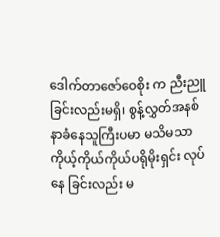ဒေါက်တာဇော်ဝေစိုး က ညီးညူခြင်းလည်းမရှိ၊ စွန့်လွှတ်အနစ်နာခံနေသူကြီးပမာ မသိမသာ ကိုယ့်ကိုယ်ကိုယ်ပရိုမိုးရှင်း လုပ်နေ ခြင်းလည်း မ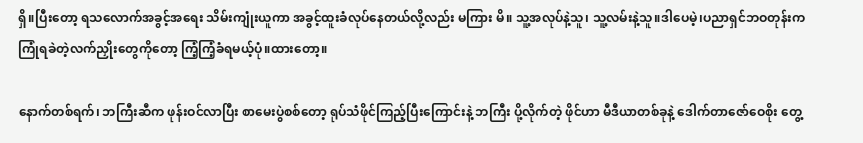ရှိ။ပြီးတော့ ရသလောက်အခွင့်အရေး သိမ်းကျုံးယူကာ အခွင့်ထူးခံလုပ်နေတယ်လို့လည်း မကြား မိ။ သူ့အလုပ်နဲ့သူ၊ သူ့လမ်းနဲ့သူ။ဒါပေမဲ့၊ပညာရှင်ဘဝတုန်းကကြုံရခဲတဲ့လက်ညှိုးတွေကိုတော့ ကြံ့ကြံ့ခံရမယ့်ပုံ။ထားတော့။

နောက်တစ်ရက်၊ ဘကြီးဆီက ဖုန်းဝင်လာပြီး စာမေးပွဲစစ်တော့ ရုပ်သံဖိုင်ကြည့်ပြီးကြောင်းနဲ့ ဘကြီး ပို့လိုက်တဲ့ ဖိုင်ဟာ မီဒီယာတစ်ခုနဲ့ ဒေါက်တာဇော်ဝေစိုး တွေ့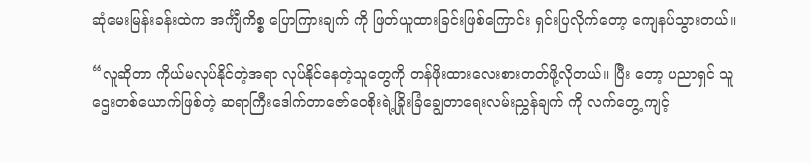ဆုံမေးမြန်းခန်းထဲက အင်္ကျီကိစ္စ ပြောကြားချက် ကို ဖြတ်ယူထားခြင်းဖြစ်ကြောင်း ရှင်းပြလိုက်တော့ ကျေနပ်သွားတယ်။

“လူဆိုတာ ကိုယ်မလုပ်နိုင်တဲ့အရာ လုပ်နိုင်နေတဲ့သူတွေကို တန်ဖိုးထားလေးစားတတ်ဖို့လိုတယ်။ ပြီး တော့ ပညာရှင် သူဌေးတစ်ယောက်ဖြစ်တဲ့ ဆရာကြီးဒေါက်တာဇော်ဝေစိုးရဲ့ခြိုးခြံချွေတာရေးလမ်းညွှန်ချက် ကို လက်တွေ့ ကျင့်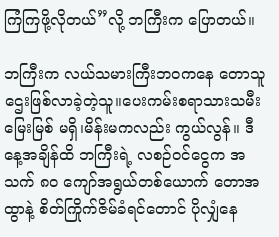ကြံကြဖို့လိုတယ်”လို့ ဘကြီးက ပြောတယ်။

ဘကြီးက လယ်သမားကြီးဘဝကနေ တောသူဌေးဖြစ်လာခဲ့တဲ့သူ။ပေးကမ်းစရာသားသမီးမြေးမြစ် မရှိ၊မိန်းမကလည်း ကွယ်လွန်။ ဒီနေ့အချိန်ထိ ဘကြီးရဲ့ လစဉ်ဝင်ငွေက အသက် ၈၀ ကျော်အရွယ်တစ်ယောက် တောအထွာနဲ့ စိတ်ကြိုက်ဇိမ်ခံရင်တောင် ပိုလျှံနေ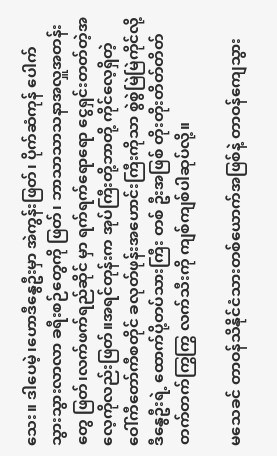သေး။ ဒါပေမဲ့၊ဟောဒီနွေဦးမှာ အဲကွန်းဖြတ်၊ ပိုက်ဆံကုန် ပေါက် သွားသွားလာလာ ခရီးစဉ်တွေကို ဖြတ်၊ ဘာသာသာသနာအလှူအတန်းတွေ ဖြတ်၊လက်ဖက်ရည်ဆိုင် မှာ ရက်ရက်ရောရော ငွေရှင်းတတ်တဲ့အလေ့ကိုလည်းဖြတ်။အရင်တုန်းက အုပ်ကြီးတို့ဘာတို့ ကိုင်လေ့ရှိတဲ့ ဝေါ်ကီတော်ကီစတိုင် ခလုတ်ဖုန်းအဟောင်းကြီးကိုသာ စွဲစွဲမြဲမြဲကိုင်လို့ ဒီနွေဦးရဲ့ ထောက်ပို့တပ်သားကြီး တစ် ဦးအဖြစ် တိုးတိုးတိတ်တိတ် တက်တက်ကြွကြွ လက်သီးကို ကျစ်ကျစ်ပါဆုပ်လို့။

မသေခင် တာဝန်သိနိုင်ငံသားတစ်ယောက်အဖြစ်နဲ့ တာဝန်ကျေသွား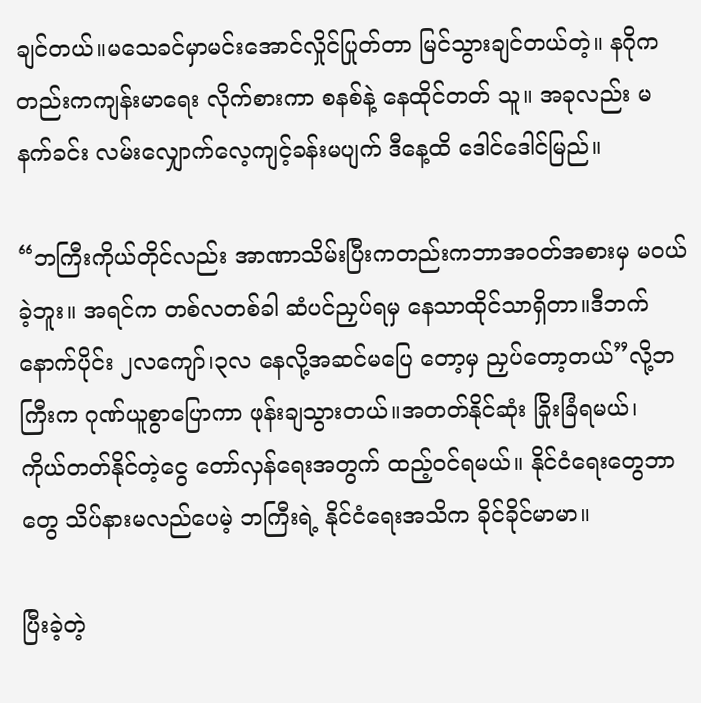ချင်တယ်။မသေခင်မှာမင်းအောင်လှိုင်ပြုတ်တာ မြင်သွားချင်တယ်တဲ့။ နဂိုကတည်းကကျန်းမာရေး လိုက်စားကာ စနစ်နဲ့ နေထိုင်တတ် သူ။ အခုလည်း မနက်ခင်း လမ်းလျှောက်လေ့ကျင့်ခန်းမပျက် ဒီနေ့ထိ ဒေါင်ဒေါင်မြည်။

“ဘကြီးကိုယ်တိုင်လည်း အာဏာသိမ်းပြီးကတည်းကဘာအဝတ်အစားမှ မဝယ်ခဲ့ဘူး။ အရင်က တစ်လတစ်ခါ ဆံပင်ညှပ်ရမှ နေသာထိုင်သာရှိတာ။ဒီဘက်နောက်ပိုင်း ၂လကျော်၊၃လ နေလို့အဆင်မပြေ တော့မှ ညှပ်တော့တယ်”လို့ဘကြီးက ဂုဏ်ယူစွာပြောကာ ဖုန်းချသွားတယ်။အတတ်နိုင်ဆုံး ခြိုးခြံရမယ်၊ ကိုယ်တတ်နိုင်တဲ့ငွေ တော်လှန်ရေးအတွက် ထည့်ဝင်ရမယ်။ နိုင်ငံရေးတွေဘာတွေ သိပ်နားမလည်ပေမဲ့ ဘကြီးရဲ့ နိုင်ငံရေးအသိက ခိုင်ခိုင်မာမာ။

ပြီးခဲ့တဲ့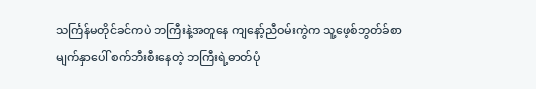သင်္ကြန်မတိုင်ခင်ကပဲ ဘကြီးနဲ့အတူနေ ကျနော့်ညီဝမ်းကွဲက သူ့ဖေ့စ်ဘွတ်ခ်စာမျက်နှာပေါ် စက်ဘီးစီးနေတဲ့ ဘကြီးရဲ့ဓာတ်ပုံ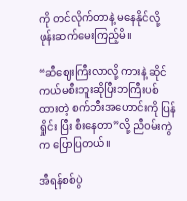ကို တင်လိုက်တာနဲ့ မနေနိုင်လို့ ဖုန်းဆက်မေးကြည့်မိ။

“ဆီဈေးကြီးလာလို့ ကားနဲ့ ဆိုင်ကယ်မစီးဘူးဆိုပြီးဘကြီးပစ်ထားတဲ့ စက်ဘီးအဟောင်းကို ပြန်ရှိုင်း ပြီး စီးနေတာ”လို့ ညီဝမ်းကွဲက ပြောပြတယ်။

အီရန်စစ်ပွဲ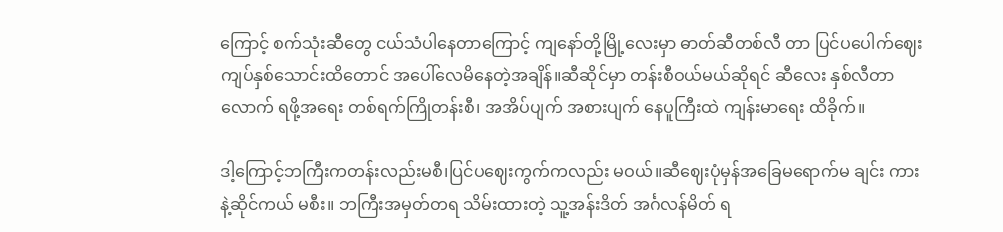ကြောင့် စက်သုံးဆီတွေ ငယ်သံပါနေတာကြောင့် ကျနော်တို့မြို့လေးမှာ ဓာတ်ဆီတစ်လီ တာ ပြင်ပပေါက်ဈေး ကျပ်နှစ်သောင်းထိတောင် အပေါ်လေမိနေတဲ့အချိန်။ဆီဆိုင်မှာ တန်းစီဝယ်မယ်ဆိုရင် ဆီလေး နှစ်လီတာလောက် ရဖို့အရေး တစ်ရက်ကြိုတန်းစီ၊ အအိပ်ပျက် အစားပျက် နေပူကြီးထဲ ကျန်းမာရေး ထိခိုက်။

ဒါ့ကြောင့်ဘကြီးကတန်းလည်းမစီ၊ပြင်ပဈေးကွက်ကလည်း မဝယ်။ဆီဈေးပုံမှန်အခြေမရောက်မ ချင်း ကားနဲ့ဆိုင်ကယ် မစီး။ ဘကြီးအမှတ်တရ သိမ်းထားတဲ့ သူ့အန်းဒိတ် အင်္ဂလန်မိတ် ရ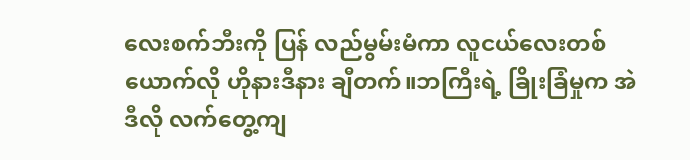လေးစက်ဘီးကို ပြန် လည်မွမ်းမံကာ လူငယ်လေးတစ်ယောက်လို ဟိုနားဒီနား ချီတက်။ဘကြီးရဲ့ ခြိုးခြံမှုက အဲဒီလို လက်တွေ့ကျ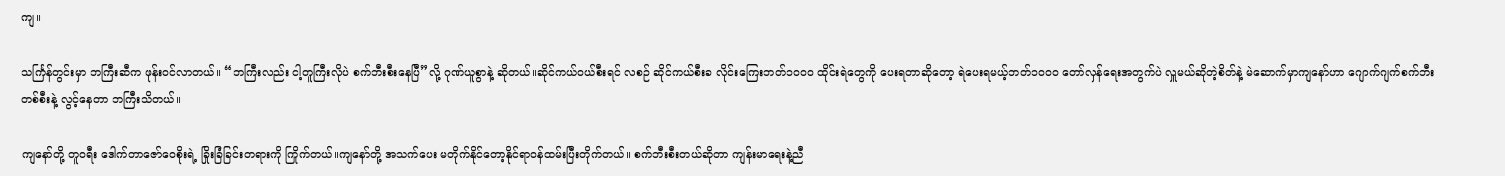ကျ။

သင်္ကြန်တွင်းမှာ ဘကြီးဆီက ဖုန်းဝင်လာတယ်။ “ဘကြီးလည်း ငါ့တူကြီးလိုပဲ စက်ဘီးစီးနေပြီ”လို့ ဂုဏ်ယူစွာနဲ့ ဆိုတယ်။ဆိုင်ကယ်ဝယ်စီးရင် လစဉ် ဆိုင်ကယ်စီးခ လိုင်းကြေးဘတ်၁၀၀၀ ထိုင်းရဲတွေကို ပေးရတာဆိုတော့ ရဲပေးရမယ့်ဘတ်၁၀၀၀ တော်လှန်ရေးအတွက်ပဲ လှူမယ်ဆိုတဲ့စိတ်နဲ့ မဲဆောက်မှာကျနော်ဟာ ဂျောက်ဂျက်စက်ဘီးတစ်စီးနဲ့ လွင့်နေတာ ဘကြီးသိတယ်။

ကျနော်တို့ တူဝရီး ဒေါက်တာဇော်ဝေစိုးရဲ့ ခြိုးခြံခြင်းတရားကို ကြိုက်တယ်။ကျနော်တို့ အသက်ပေး မတိုက်နိုင်တော့နိုင်ရာဝန်ထမ်းပြီးတိုက်တယ်။ စက်ဘီးစီးတယ်ဆိုတာ ကျန်းမာရေးနဲ့ညီ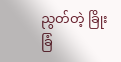ညွတ်တဲ့ ခြိုးခြံ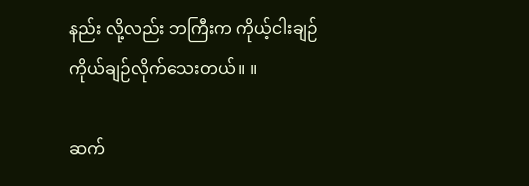နည်း လို့လည်း ဘကြီးက ကိုယ့်ငါးချဉ်ကိုယ်ချဉ်လိုက်သေးတယ်။ ။

ဆက်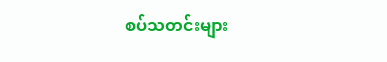စပ်သတင်းများ